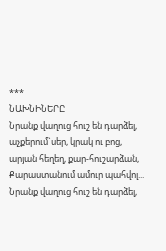***
ՆԱԽՆԻՆԵՐԸ
Նրանք վաղուց հուշ են դարձել,
աչքերում`սեր, կրակ ու բոց,
արյան հեղեղ, քար-հուշարձան,
Քարաստանում ամուր պահվոլ...
Նրանք վաղուց հուշ են դարձել,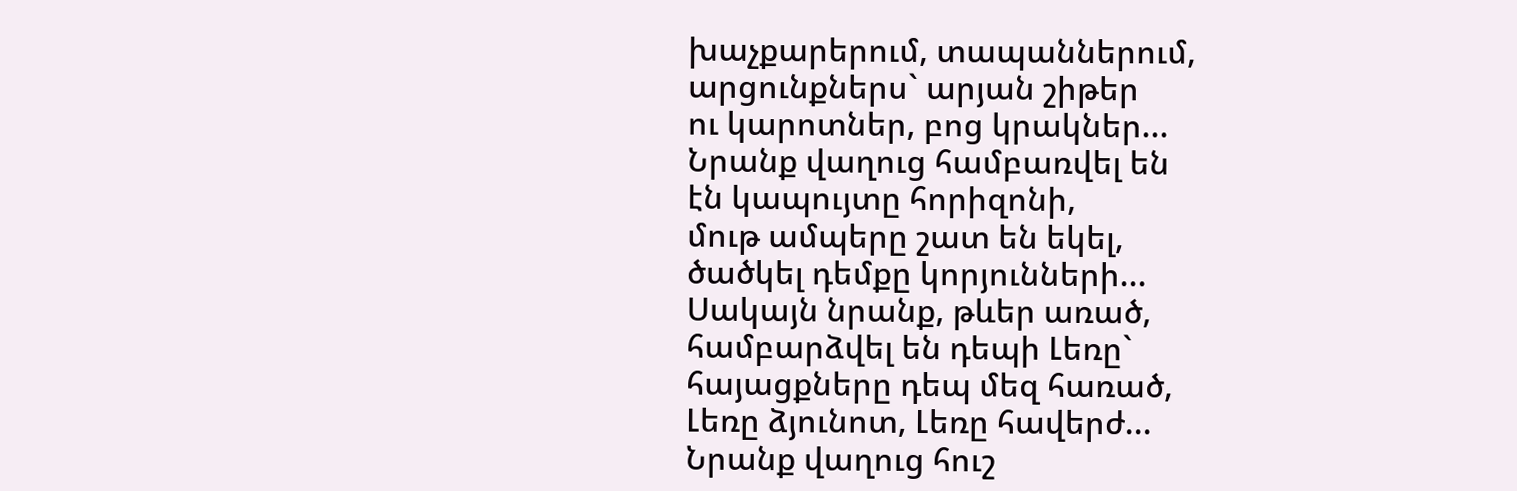խաչքարերում, տապաններում,
արցունքներս` արյան շիթեր
ու կարոտներ, բոց կրակներ...
Նրանք վաղուց համբառվել են
էն կապույտը հորիզոնի,
մութ ամպերը շատ են եկել,
ծածկել դեմքը կորյունների...
Սակայն նրանք, թևեր առած,
համբարձվել են դեպի Լեռը`
հայացքները դեպ մեզ հառած,
Լեռը ձյունոտ, Լեռը հավերժ...
Նրանք վաղուց հուշ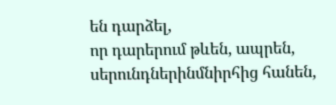են դարձել,
որ դարերում թևեն, ապրեն,
սերունդներինմնիրհից հանեն,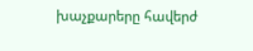խաչքարերը հավերժ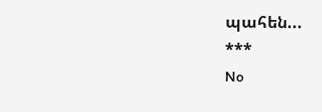պահեն...
***
No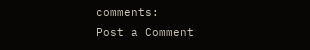comments:
Post a Comment